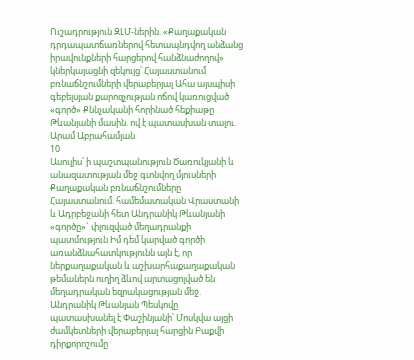Ուշադրություն ԶԼՄ-ներին. «Քաղաքական դրդապատճառներով հետապնդվող անձանց իրավունքների հարցերով հանձնաժողով» կներկայացնի զեկույց՝ Հայաստանում բռնաճնշումների վերաբերյալ Ահա այսպիսի գեբելսյան քարոզչության ոճով կառուցված «գործ» Քննչականի հորինած հեքիաթը Թևանյանի մասին. ով է պատասխան տալու. Արամ Աբրահամյան
10
Ասուլիս՝ ի պաշտպանություն Ծառուկյանի և անազատության մեջ գտնվող մյուսների Քաղաքական բռնաճնշումները Հայաստանում. համեմատական Վրաստանի և Ադրբեջանի հետ Անդրանիկ Թևանյանի «գործը»` փլուզված մեղադրանքի պատմություն Իմ դեմ կարված գործի առանձնահատկությունն այն է, որ ներքաղաքական և աշխարհաքաղաքական թեմաներն ուղիղ ձևով արտացոլված են մեղադրական եզրակացության մեջ. Անդրանիկ Թևանյան Պեսկովը պատասխանել է Փաշինյանի՝ Մոսկվա այցի ժամկետների վերաբերյալ հարցին Բաքվի դիրքորոշումը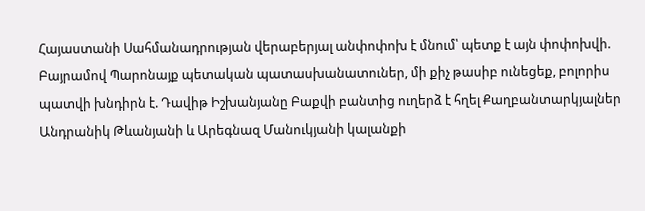Հայաստանի Սահմանադրության վերաբերյալ անփոփոխ է մնում՝ պետք է այն փոփոխվի. Բայրամով Պարոնայք պետական պատասխանատուներ, մի քիչ թասիբ ունեցեք, բոլորիս պատվի խնդիրն է. Դավիթ Իշխանյանը Բաքվի բանտից ուղերձ է հղել Քաղբանտարկյալներ Անդրանիկ Թևանյանի և Արեգնազ Մանուկյանի կալանքի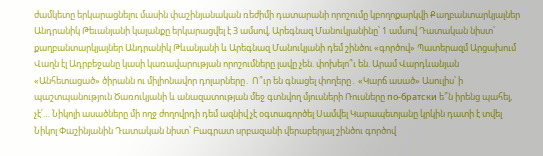ժամկետը երկարացնելու մասին փաշինյանական ռեժիմի դատարանի որոշումը կբողոքարկվի Քաղբանտարկյալներ Անդրանիկ Թեւանյանի կալանքը երկարացվել է 3 ամսով, Արեգնազ Մանուկյանինը՝ 1 ամսով Դատական նիստ՝ քաղբանտարկյալներ Անդրանիկ Թևանյանի և Արեգնազ Մանուկյանի դեմ շինծու «գործով» Պատերազմ Արցախում
Վաղն էլ Ադրբեջանը կասի կառավարության որոշումները լավը չեն. փոխելո՞ւ են. Արամ Վարդևանյան «Անհետացած» ծիրանն ու միլիոնավոր դոլարները․ Ո՞ւր են գնացել փողերը․ «Կարճ ասած» Ասուլիս՝ ի պաշտպանություն Ծառուկյանի և անազատության մեջ գտնվող մյուսների Ռուսները по-братски ե՞ն իրենց պահել, չէ՛… Նիկոլի ասածները մի ողջ ժողովրդի դեմ ազնիվ չէ օգտագործել Սամվել Կարապետյանը կրկին դատի է տվել Նիկոլ Փաշինյանին Դատական նիստ՝ Բագրատ սրբազանի վերաբերյալ շինծու գործով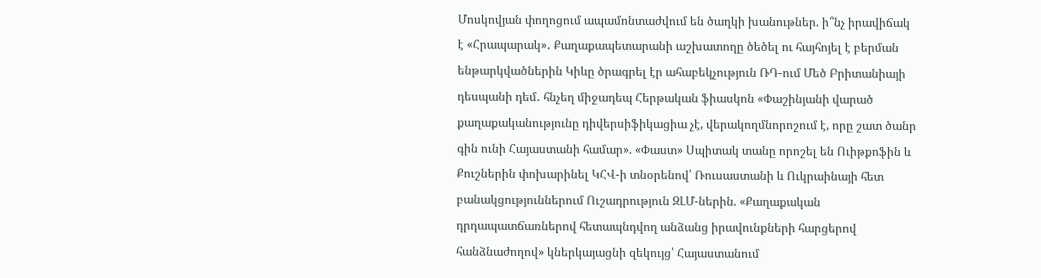Մոսկովյան փողոցում ապամոնտաժվում են ծաղկի խանութներ. ի՞նչ իրավիճակ է «Հրապարակ»․ Քաղաքապետարանի աշխատողը ծեծել ու հայհոյել է բերման ենթարկվածներին Կիևը ծրագրել էր ահաբեկչություն ՌԴ-ում Մեծ Բրիտանիայի դեսպանի դեմ․ հնչեղ միջադեպ Հերթական ֆիասկոն «Փաշինյանի վարած քաղաքականությունը դիվերսիֆիկացիա չէ, վերակողմնորոշում է, որը շատ ծանր գին ունի Հայաստանի համար». «Փաստ» Սպիտակ տանը որոշել են Ուիթքոֆին և Քուշներին փոխարինել ԿՀՎ-ի տնօրենով՝ Ռուսաստանի և Ուկրաինայի հետ բանակցություններում Ուշադրություն ԶԼՄ-ներին. «Քաղաքական դրդապատճառներով հետապնդվող անձանց իրավունքների հարցերով հանձնաժողով» կներկայացնի զեկույց՝ Հայաստանում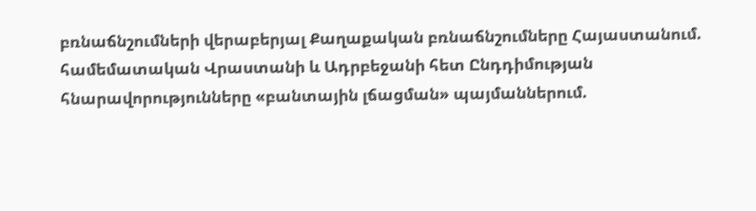բռնաճնշումների վերաբերյալ Քաղաքական բռնաճնշումները Հայաստանում. համեմատական Վրաստանի և Ադրբեջանի հետ Ընդդիմության հնարավորությունները «բանտային լճացման» պայմաններում.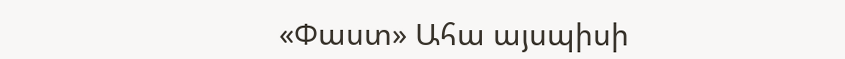«Փաստ» Ահա այսպիսի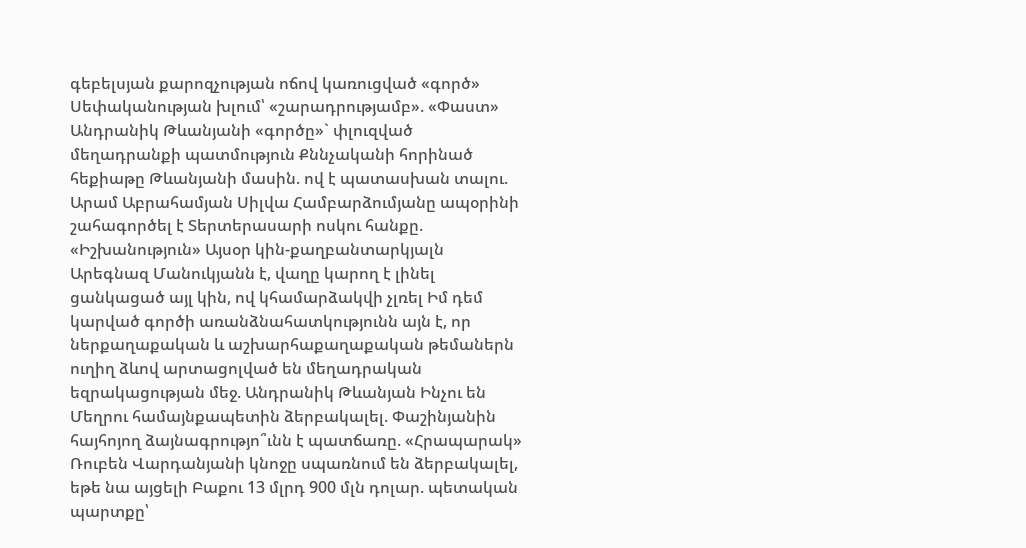գեբելսյան քարոզչության ոճով կառուցված «գործ» Սեփականության խլում՝ «շարադրությամբ». «Փաստ» Անդրանիկ Թևանյանի «գործը»` փլուզված մեղադրանքի պատմություն Քննչականի հորինած հեքիաթը Թևանյանի մասին. ով է պատասխան տալու. Արամ Աբրահամյան Սիլվա Համբարձումյանը ապօրինի շահագործել է Տերտերասարի ոսկու հանքը. «Իշխանություն» Այսօր կին-քաղբանտարկյալն Արեգնազ Մանուկյանն է, վաղը կարող է լինել ցանկացած այլ կին, ով կհամարձակվի չլռել Իմ դեմ կարված գործի առանձնահատկությունն այն է, որ ներքաղաքական և աշխարհաքաղաքական թեմաներն ուղիղ ձևով արտացոլված են մեղադրական եզրակացության մեջ. Անդրանիկ Թևանյան Ինչու են Մեղրու համայնքապետին ձերբակալել. Փաշինյանին հայհոյող ձայնագրությո՞ւնն է պատճառը. «Հրապարակ» Ռուբեն Վարդանյանի կնոջը սպառնում են ձերբակալել, եթե նա այցելի Բաքու 13 մլրդ 900 մլն դոլար. պետական պարտքը՝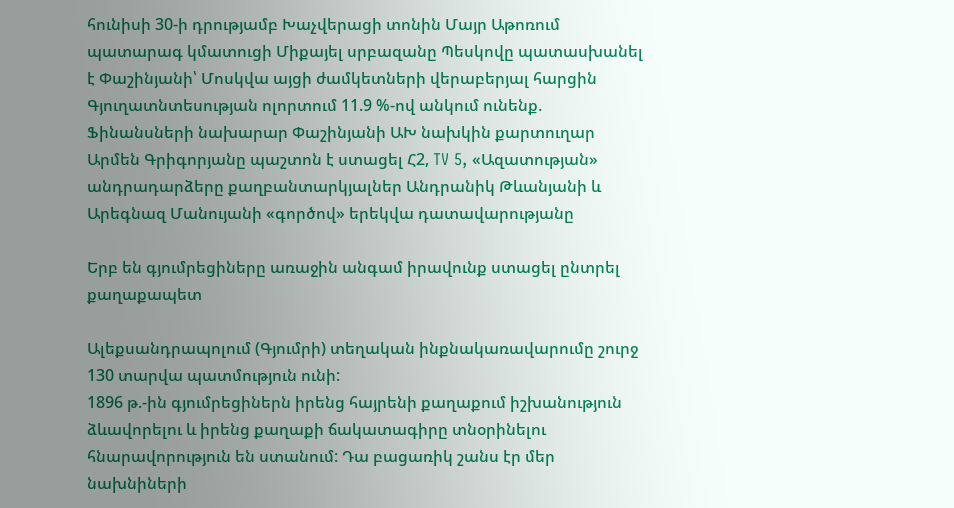հունիսի 30-ի դրությամբ Խաչվերացի տոնին Մայր Աթոռում պատարագ կմատուցի Միքայել սրբազանը Պեսկովը պատասխանել է Փաշինյանի՝ Մոսկվա այցի ժամկետների վերաբերյալ հարցին Գյուղատնտեսության ոլորտում 11.9 %-ով անկում ունենք. Ֆինանսների նախարար Փաշինյանի ԱԽ նախկին քարտուղար Արմեն Գրիգորյանը պաշտոն է ստացել Հ2, TV 5, «Ազատության» անդրադարձերը քաղբանտարկյալներ Անդրանիկ Թևանյանի և Արեգնազ Մանույանի «գործով» երեկվա դատավարությանը

Երբ են գյումրեցիները առաջին անգամ իրավունք ստացել ընտրել քաղաքապետ

Ալեքսանդրապոլում (Գյումրի) տեղական ինքնակառավարումը շուրջ 130 տարվա պատմություն ունի:
1896 թ.-ին գյումրեցիներն իրենց հայրենի քաղաքում իշխանություն ձևավորելու և իրենց քաղաքի ճակատագիրը տնօրինելու հնարավորություն են ստանում: Դա բացառիկ շանս էր մեր նախնիների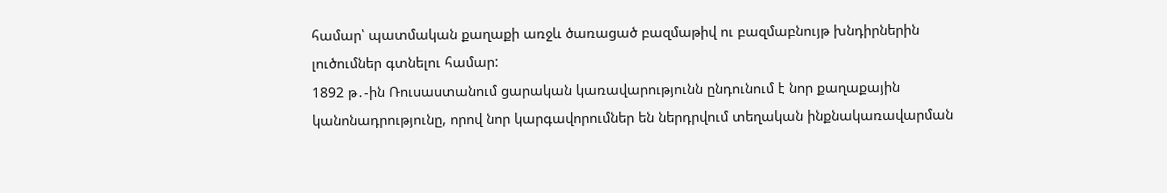համար՝ պատմական քաղաքի առջև ծառացած բազմաթիվ ու բազմաբնույթ խնդիրներին լուծումներ գտնելու համար:
1892 թ․-ին Ռուսաստանում ցարական կառավարությունն ընդունում է նոր քաղաքային կանոնադրությունը, որով նոր կարգավորումներ են ներդրվում տեղական ինքնակառավարման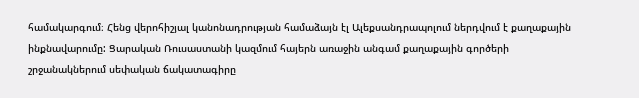համակարգում։ Հենց վերոհիշյալ կանոնադրության համաձայն էլ Ալեքսանդրապոլում ներդվում է քաղաքային ինքնավարումը: Ցարական Ռուսաստանի կազմում հայերն առաջին անգամ քաղաքային գործերի շրջանակներում սեփական ճակատագիրը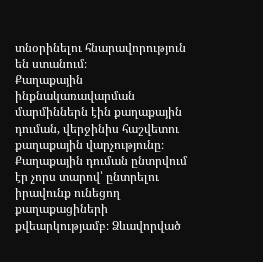տնօրինելու հնարավորություն են ստանում։
Քաղաքային ինքնակառավարման մարմիններն էին քաղաքային դուման, վերջինիս հաշվետու քաղաքային վարչությունը։ Քաղաքային դուման ընտրվում էր չորս տարով՝ ընտրելու իրավունք ունեցող քաղաքացիների քվեարկությամբ։ Ձևավորված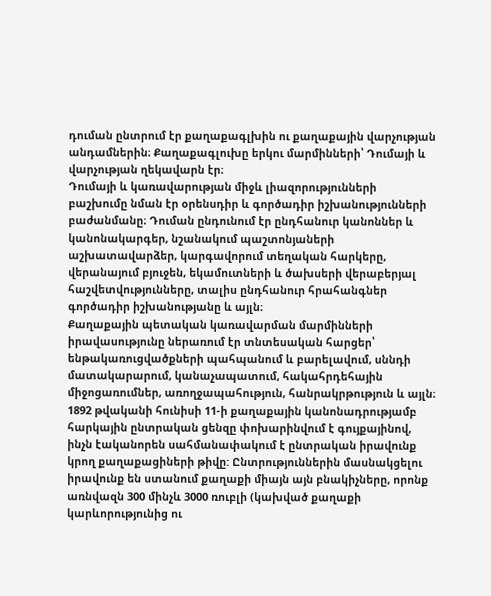դուման ընտրում էր քաղաքագլխին ու քաղաքային վարչության անդամներին։ Քաղաքագլուխը երկու մարմինների՝ Դումայի և վարչության ղեկավարն էր։
Դումայի և կառավարության միջև լիազորությունների բաշխումը նման էր օրենսդիր և գործադիր իշխանությունների բաժանմանը։ Դուման ընդունում էր ընդհանուր կանոններ և կանոնակարգեր, նշանակում պաշտոնյաների աշխատավարձեր, կարգավորում տեղական հարկերը, վերանայում բյուջեն, եկամուտների և ծախսերի վերաբերյալ հաշվետվությունները, տալիս ընդհանուր հրահանգներ գործադիր իշխանությանը և այլն։
Քաղաքային պետական կառավարման մարմինների իրավասությունը ներառում էր տնտեսական հարցեր՝ ենթակառուցվածքների պահպանում և բարելավում, սննդի մատակարարում, կանաչապատում, հակահրդեհային միջոցառումներ, առողջապահություն, հանրակրթություն և այլն։
1892 թվականի հունիսի 11-ի քաղաքային կանոնադրությամբ հարկային ընտրական ցենզը փոխարինվում է գույքայինով, ինչն էականորեն սահմանափակում է ընտրական իրավունք կրող քաղաքացիների թիվը: Ընտրություններին մասնակցելու իրավունք են ստանում քաղաքի միայն այն բնակիչները, որոնք առնվազն 300 մինչև 3000 ռուբլի (կախված քաղաքի կարևորությունից ու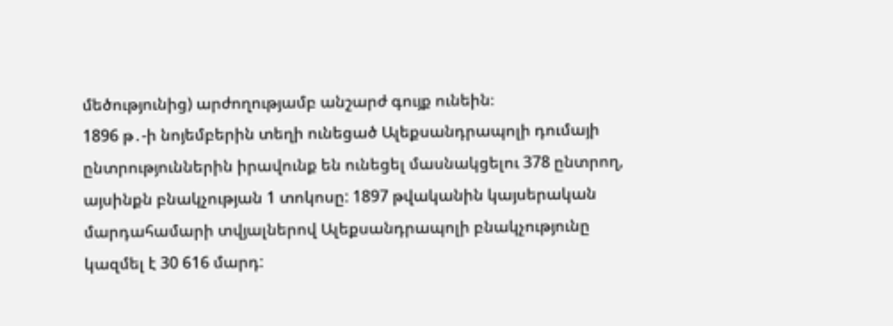մեծությունից) արժողությամբ անշարժ գույք ունեին։
1896 թ․-ի նոյեմբերին տեղի ունեցած Ալեքսանդրապոլի դումայի ընտրություններին իրավունք են ունեցել մասնակցելու 378 ընտրող, այսինքն բնակչության 1 տոկոսը: 1897 թվականին կայսերական մարդահամարի տվյալներով Ալեքսանդրապոլի բնակչությունը կազմել է 30 616 մարդ: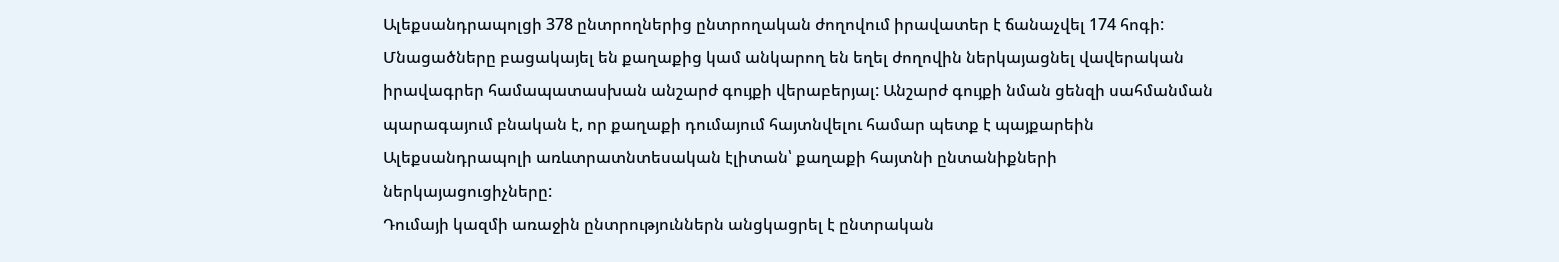Ալեքսանդրապոլցի 378 ընտրողներից ընտրողական ժողովում իրավատեր է ճանաչվել 174 հոգի: Մնացածները բացակայել են քաղաքից կամ անկարող են եղել ժողովին ներկայացնել վավերական իրավագրեր համապատասխան անշարժ գույքի վերաբերյալ: Անշարժ գույքի նման ցենզի սահմանման պարագայում բնական է, որ քաղաքի դումայում հայտնվելու համար պետք է պայքարեին Ալեքսանդրապոլի առևտրատնտեսական էլիտան՝ քաղաքի հայտնի ընտանիքների ներկայացուցիչները:
Դումայի կազմի առաջին ընտրություններն անցկացրել է ընտրական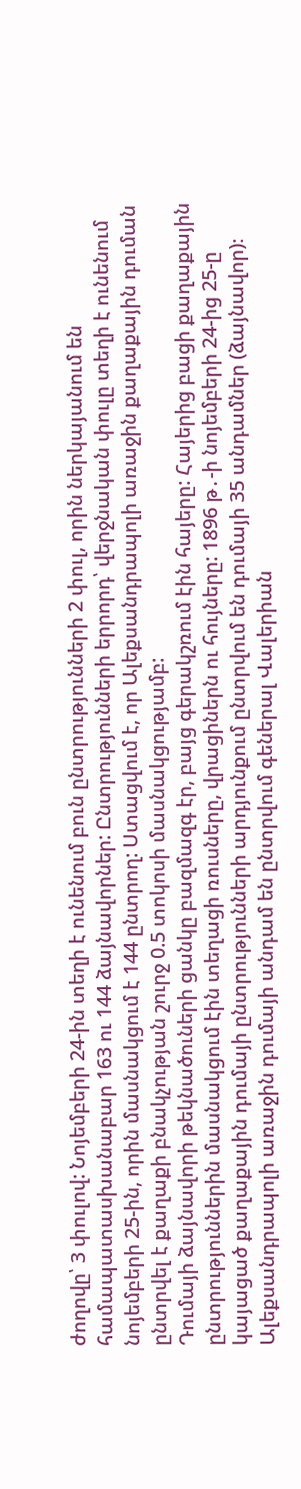ժողովը՝ 3 փուլով: Նոյեմբերի 24-ին տեղի է ունենում բուն ընտրությունների 2 փուլ, որին ներկայանում են համապատասխանաբար 163 ու 144 ձայնավորներ: Ընտրությունների երրորդ՝ վերջնական փուլը տեղի է ունենում նոյեմբերի 25-ին, որին մասնակցում է 144 ընտրող: Ստացվում է, որ Ալեքսանդրապոլի առաջին քաղաքային դուման ընտրվել է քաղաքի բնակչության շուրջ 0.5 տոկոսի մասնակցությամբ:
Դումայի ձայնավորի թեկնածուների ցանկը բազմազգ էր, բայց գերակշռում էին հայերը: Հայերից բացի քաղաքային ընտրություններին մասնակցում էին տեղացի ռուսները, վրացիներն ու հույները: 1896 թ․-ի նոյեմբերի 24-ից 25-ը կայացած քաղաքային դումայի ընտրությունների արդյունքում ընտրվում են դումայի 35 անդամներ (ձայնավոր)։
Ալեքսանդրապոլի առաջին դումայի անդամ են ընտրվում գեներալ Վալերիան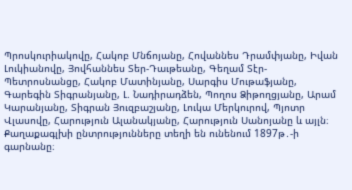Պրոսկուրիակովը, Հակոբ Մնճոյանը, Հովաննես Դրամփյանը, Իվան Լուկիանովը, Յովհաննես Տեր-Դաւթեանը, Գեղամ Տէր-Պետրոսնանցը, Հակոբ Մատինյանը, Սարգիս Մութաֆյանը, Գարեգին Տիգրանյանը, Լ. Նադիրադձեն, Պողոս Ձիթողցյանը, Արամ Կարանյանը, Տիգրան Յուզբաշյանը, Լուկա Մերկուրով, Պյոտր Վլասովը, Հարություն Ալանակյանը, Հարություն Սանոյանը և այլն։
Քաղաքագլխի ընտրությունները տեղի են ունենում 1897թ․-ի գարնանը։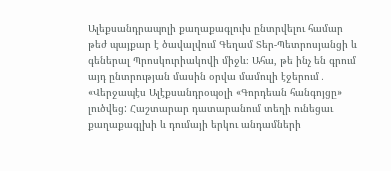Ալեքսանդրապոլի քաղաքագլուխ ընտրվելու համար թեժ պայքար է ծավալվում Գեղամ Տեր-Պետրոսյանցի և գեներալ Պրոսկուրիակովի միջև։ Ահա, թե ինչ են գրում այդ ընտրության մասին օրվա մամուլի էջերում․ «Վերջապէս Ալէքսանդրօպօլի «Գորդեան հանգոյցը» լուծվեց: Հաշտարար դատարանում տեղի ունեցաւ քաղաքագլխի և դումայի երկու անդամների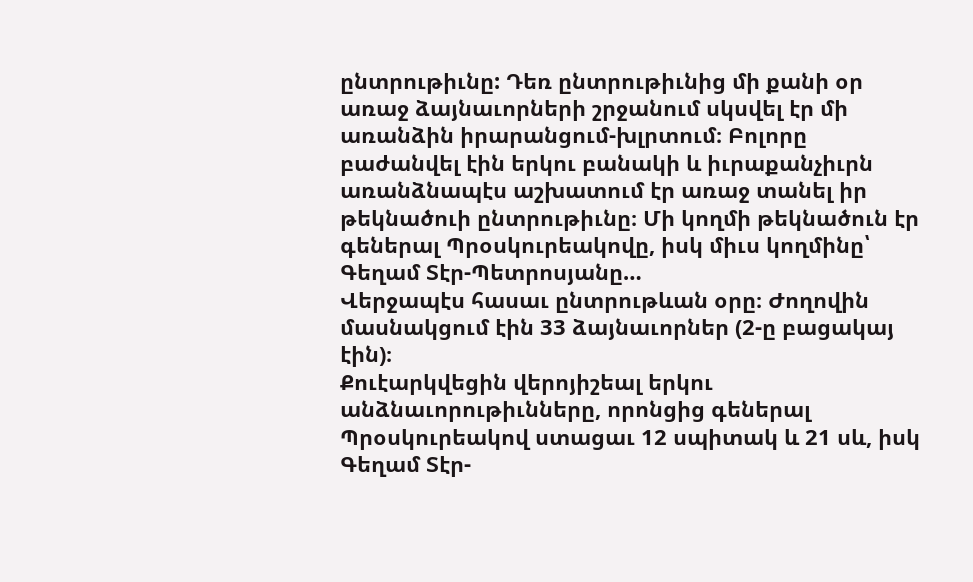ընտրութիւնը: Դեռ ընտրութիւնից մի քանի օր առաջ ձայնաւորների շրջանում սկսվել էր մի առանձին իրարանցում-խլրտում։ Բոլորը բաժանվել էին երկու բանակի և իւրաքանչիւրն առանձնապէս աշխատում էր առաջ տանել իր թեկնածուի ընտրութիւնը։ Մի կողմի թեկնածուն էր գեներալ Պրօսկուրեակովը, իսկ միւս կողմինը՝ Գեղամ Տէր-Պետրոսյանը…
Վերջապէս հասաւ ընտրութևան օրը։ Ժողովին մասնակցում էին 33 ձայնաւորներ (2-ը բացակայ էին)։
Քուէարկվեցին վերոյիշեալ երկու անձնաւորութիւնները, որոնցից գեներալ Պրօսկուրեակով ստացաւ 12 սպիտակ և 21 սև, իսկ Գեղամ Տէր-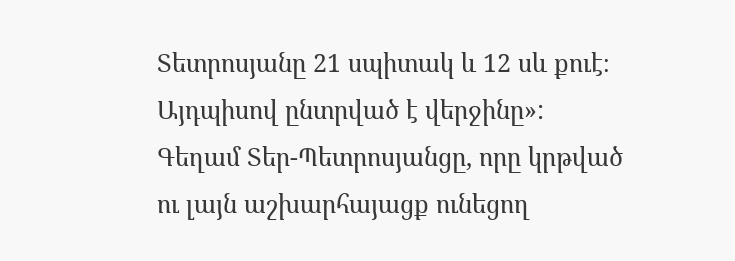Տետրոսյանը 21 սպիտակ և 12 սև քուէ։
Այդպիսով ընտրված է վերջինը»:
Գեղամ Տեր-Պետրոսյանցը, որը կրթված ու լայն աշխարհայացք ունեցող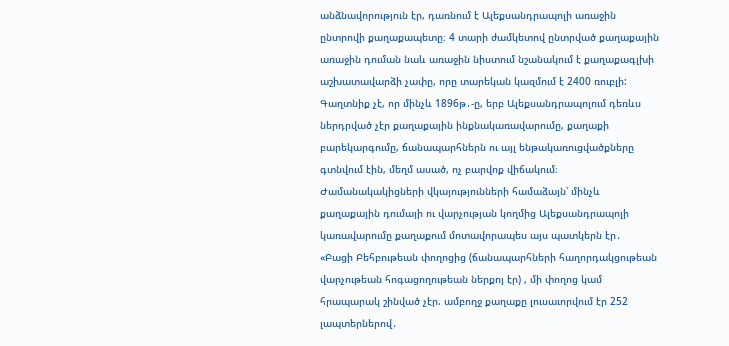անձնավորություն էր, դառնում է Ալեքսանդրապոլի առաջին ընտրովի քաղաքապետը։ 4 տարի ժամկետով ընտրված քաղաքային առաջին դուման նաև առաջին նիստում նշանակում է քաղաքագլխի աշխատավարձի չափը, որը տարեկան կազմում է 2400 ռուբլի:
Գաղտնիք չէ, որ մինչև 1896թ․-ը, երբ Ալեքսանդրապոլում դեռևս ներդրված չէր քաղաքային ինքնակառավարումը, քաղաքի բարեկարգումը, ճանապարհներն ու այլ ենթակառուցվածքները գտնվում էին, մեղմ ասած, ոչ բարվոք վիճակում։
Ժամանակակիցների վկայությունների համաձայն՝ մինչև քաղաքային դումայի ու վարչության կողմից Ալեքսանդրապոլի կառավարումը քաղաքում մոտավորապես այս պատկերն էր․
«Բացի Բեհբութեան փողոցից (ճանապարհների հաղորդակցութեան վարչութեան հոգացողութեան ներքոյ էր) , մի փողոց կամ հրապարակ շինված չէր. ամբողջ քաղաքը լուսաւորվում էր 252 լապտերներով․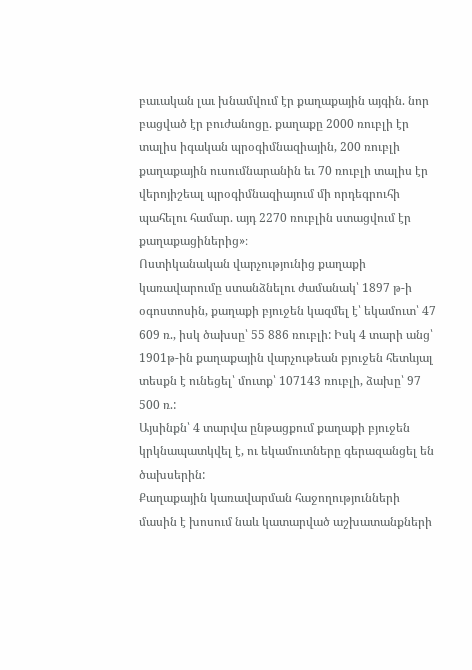բաւական լաւ խնամվում էր քաղաքային այգին. նոր բացված էր բուժանոցը. քաղաքը 2000 ռուբլի էր տալիս իգական պրօգիմնազիային, 200 ռուբլի քաղաքային ուսումնարանին եւ 70 ռուբլի տալիս էր վերոյիշեալ պրօգիմնազիայում մի որդեգրուհի պահելու համար. այդ 2270 ռուբլին ստացվում էր քաղաքացիներից»։
Ոստիկանական վարչությունից քաղաքի կառավարումը ստանձնելու ժամանակ՝ 1897 թ-ի օգոստոսին, քաղաքի բյուջեն կազմել է՝ եկամուտ՝ 47 609 ռ., իսկ ծախսը՝ 55 886 ռուբլի: Իսկ 4 տարի անց՝ 1901թ-ին քաղաքային վարչութեան բյուջեն հետևյալ տեսքն է ունեցել՝ մուտք՝ 107143 ռուբլի, ձախը՝ 97 500 ռ.:
Այսինքն՝ 4 տարվա ընթացքում քաղաքի բյուջեն կրկնապատկվել է, ու եկամուտները գերազանցել են ծախսերին:
Քաղաքային կառավարման հաջողությունների մասին է խոսում նաև կատարված աշխատանքների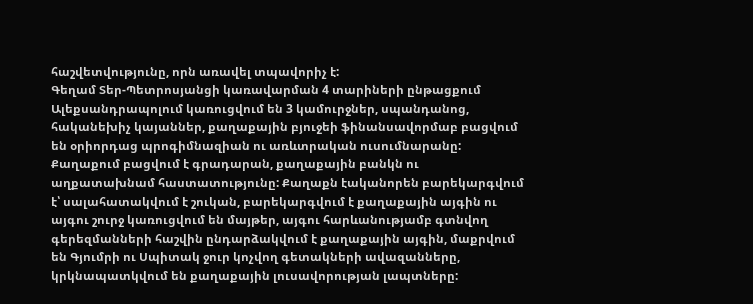հաշվետվությունը, որն առավել տպավորիչ է:
Գեղամ Տեր-Պետրոսյանցի կառավարման 4 տարիների ընթացքում Ալեքսանդրապոլում կառուցվում են 3 կամուրջներ, սպանդանոց, հականեխիչ կայաններ, քաղաքային բյուջեի ֆինանսավորմաբ բացվում են օրիորդաց պրոգիմնազիան ու առևտրական ուսումնարանը: Քաղաքում բացվում է գրադարան, քաղաքային բանկն ու աղքատախնամ հաստատությունը: Քաղաքն էականորեն բարեկարգվում է՝ սալահատակվում է շուկան, բարեկարգվում է քաղաքային այգին ու այգու շուրջ կառուցվում են մայթեր, այգու հարևանությամբ գտնվող գերեզմանների հաշվին ընդարձակվում է քաղաքային այգին, մաքրվում են Գյումրի ու Սպիտակ ջուր կոչվող գետակների ավազանները, կրկնապատկվում են քաղաքային լուսավորության լապտները: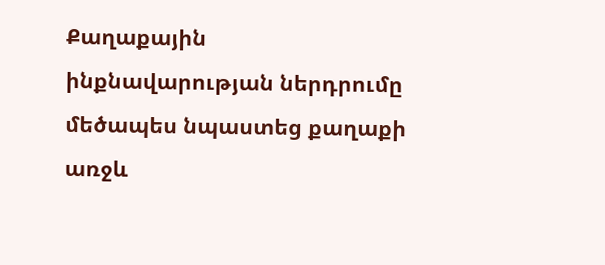Քաղաքային ինքնավարության ներդրումը մեծապես նպաստեց քաղաքի առջև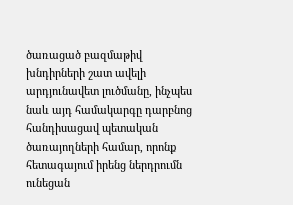ծառացած բազմաթիվ խնդիրների շատ ավելի արդյունավետ լուծմանը, ինչպես նաև այդ համակարգը դարբնոց հանդիսացավ պետական ծառայողների համար, որոնք հետագայում իրենց ներդրումն ունեցան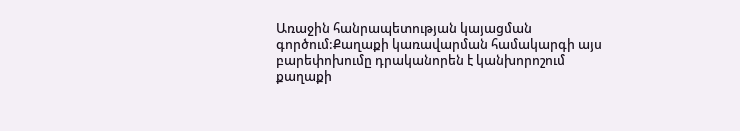Առաջին հանրապետության կայացման գործում:Քաղաքի կառավարման համակարգի այս բարեփոխումը դրականորեն է կանխորոշում քաղաքի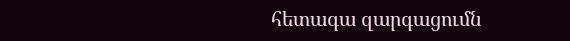հետագա զարգացումն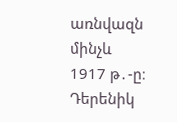առնվազն մինչև 1917 թ․-ը։
Դերենիկ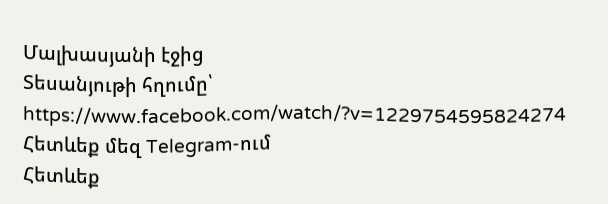Մալխասյանի էջից
Տեսանյութի հղումը՝
https://www.facebook.com/watch/?v=1229754595824274
Հետևեք մեզ Telegram-ում
Հետևեք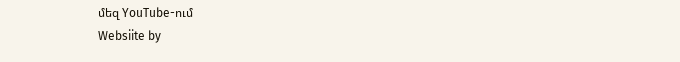մեզ YouTube-ում
Websiite by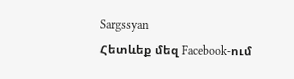Sargssyan
Հետևեք մեզ Facebook-ում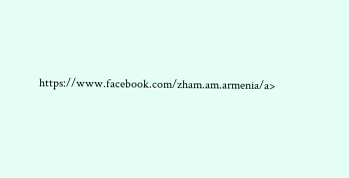https://www.facebook.com/zham.am.armenia/a>